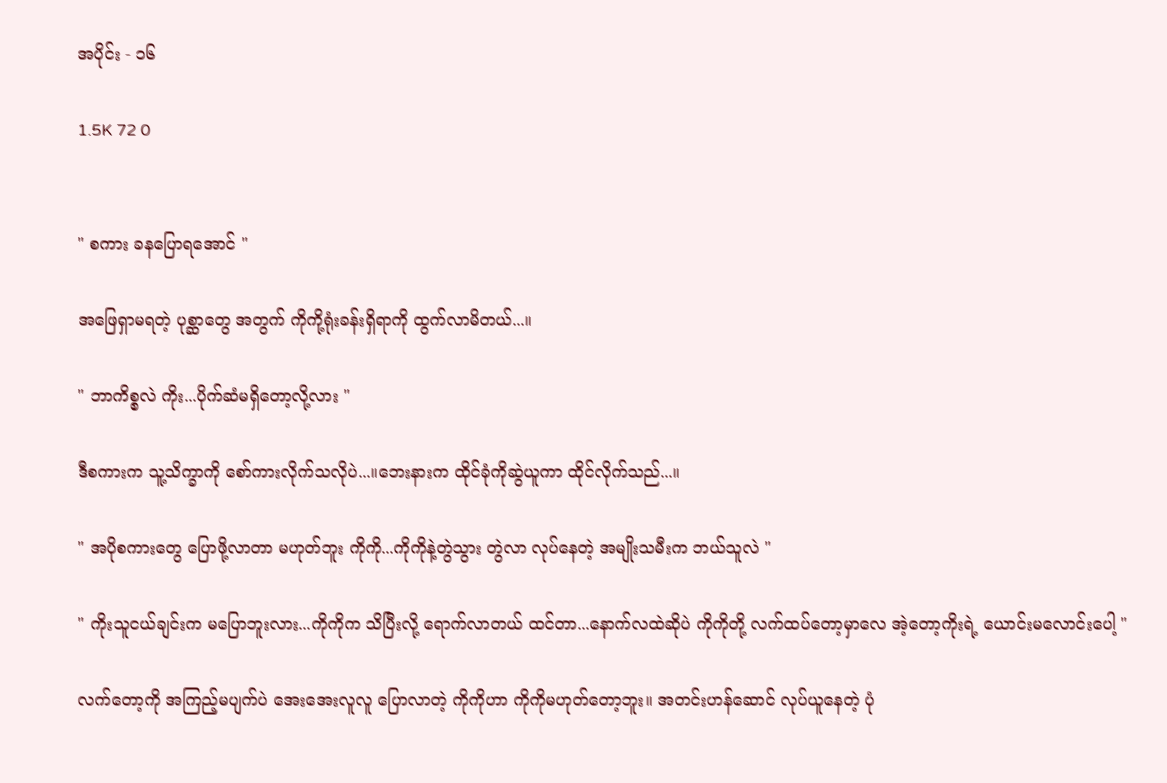အပိုင်း - ၁၆

1.5K 72 0


" စကား ခနပြောရအောင် "

အဖြေရှာမရတဲ့ ပုစ္ဆာတွေ အတွက် ကိုကို့ရုံးခန်းရှိရာကို ထွက်လာမိတယ်...။

" ဘာကိစ္စလဲ ကိုး...ပိုက်ဆံမရှိတော့လို့လား "

ဒီစကားက သူ့သိက္ခာကို စော်ကားလိုက်သလိုပဲ...။ဘေးနားက ထိုင်ခုံကိုဆွဲယူကာ ထိုင်လိုက်သည်...။

" အပိုစကားတွေ ပြောဖို့လာတာ မဟုတ်ဘူး ကိုကို...ကိုကိုနဲ့တွဲသွား တွဲလာ လုပ်နေတဲ့ အမျိုးသမီးက ဘယ်သူလဲ "

" ကိုးသူငယ်ချင်းက မပြောဘူးလား...ကိုကိုက သိပြီးလို့ ရောက်လာတယ် ထင်တာ...နောက်လထဲဆိုပဲ ကိုကိုတို့ လက်ထပ်တော့မှာလေ အဲ့တော့ကိုးရဲ့ ယောင်းမလောင်းပေါ့ "

လက်တော့ကို အကြည့်မပျက်ပဲ အေးအေးလူလူ ပြောလာတဲ့ ကိုကိုဟာ ကိုကိုမဟုတ်တော့ဘူး။ အတင်းဟန်ဆောင် လုပ်ယူနေတဲ့ ပုံ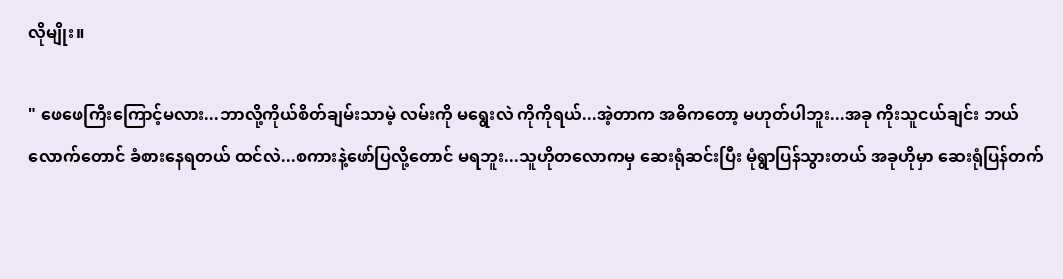လိုမျိုး။

" ဖေဖေကြီးကြောင့်မလား...ဘာလို့ကိုယ်စိတ်ချမ်းသာမဲ့ လမ်းကို မရွေးလဲ ကိုကိုရယ်...အဲ့တာက အဓိကတော့ မဟုတ်ပါဘူး...အခု ကိုးသူငယ်ချင်း ဘယ်လောက်တောင် ခံစားနေရတယ် ထင်လဲ...စကားနဲ့ဖော်ပြလို့တောင် မရဘူး...သူဟိုတလောကမှ ဆေးရုံဆင်းပြီး မုံရွာပြန်သွားတယ် အခုဟိုမှာ ဆေးရုံပြန်တက်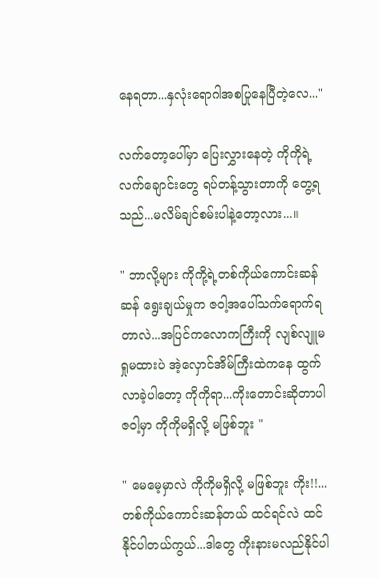နေရတာ...နှလုံးရောဂါအစပြုနေပြီတဲ့လေ..."

လက်တော့ပေါ်မှာ ပြေးလွှားနေတဲ့ ကိုကိုရဲ့လက်ချောင်းတွေ ရပ်တန့်သွားတာကို တွေ့ရသည်...မလိမ်ချင်စမ်းပါနဲ့တော့လား...။

" ဘာလို့များ ကိုကို့ရဲ့တစ်ကိုယ်ကောင်းဆန်ဆန် ရွေးချယ်မှုက ဇ၀ါ့အပေါ်သက်ရောက်ရတာလဲ...အပြင်ကလောကကြီးကို လျစ်လျူမရှုမထားပဲ အဲ့လှောင်အိမ်ကြီးထဲကနေ ထွက်လာခဲ့ပါတော့ ကိုကိုရာ...ကိုးတောင်းဆိုတာပါ ဇ၀ါ့မှာ ကိုကိုမရှိလို့ မဖြစ်ဘူး "

" မေမေ့မှာလဲ ကိုကိုမရှိလို့ မဖြစ်ဘူး ကိုး!!...တစ်ကိုယ်ကောင်းဆန်တယ် ထင်ရင်လဲ ထင်နိုင်ပါတယ်ကွယ်...ဒါတွေ ကိုးနားမလည်နိုင်ပါ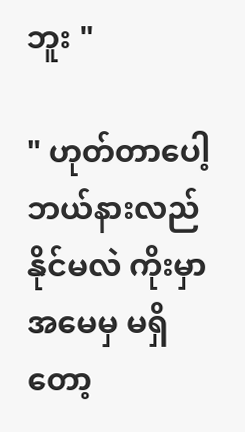ဘူး "

" ဟုတ်တာပေါ့ ဘယ်နားလည်နိုင်မလဲ ကိုးမှာအမေမှ မရှိတော့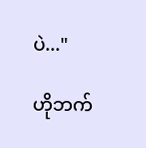ပဲ..."

ဟိုဘက်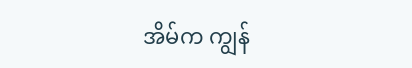အိမ်က ကျွန်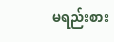မရည်းစား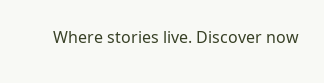Where stories live. Discover now